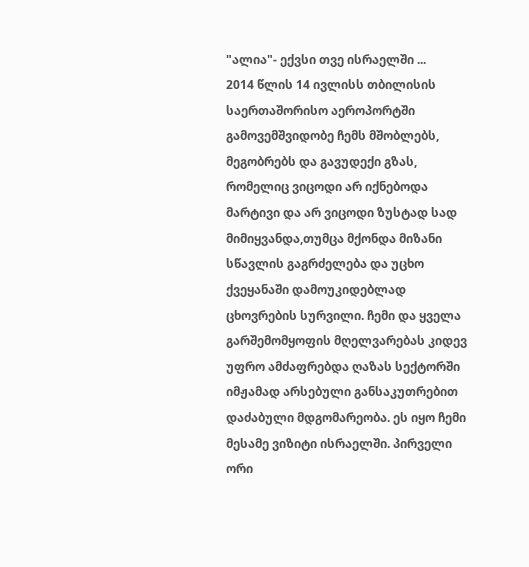"ალია"- ექვსი თვე ისრაელში ...
2014 წლის 14 ივლისს თბილისის საერთაშორისო აეროპორტში გამოვემშვიდობე ჩემს მშობლებს, მეგობრებს და გავუდექი გზას, რომელიც ვიცოდი არ იქნებოდა მარტივი და არ ვიცოდი ზუსტად სად მიმიყვანდა,თუმცა მქონდა მიზანი სწავლის გაგრძელება და უცხო ქვეყანაში დამოუკიდებლად ცხოვრების სურვილი. ჩემი და ყველა გარშემომყოფის მღელვარებას კიდევ უფრო ამძაფრებდა ღაზას სექტორში იმჟამად არსებული განსაკუთრებით დაძაბული მდგომარეობა. ეს იყო ჩემი მესამე ვიზიტი ისრაელში. პირველი ორი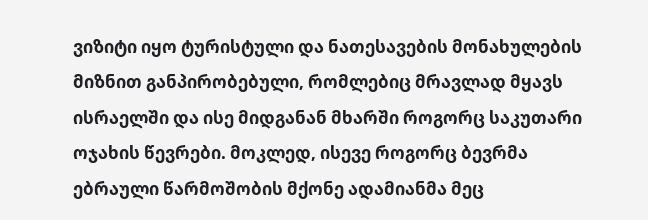ვიზიტი იყო ტურისტული და ნათესავების მონახულების მიზნით განპირობებული, რომლებიც მრავლად მყავს ისრაელში და ისე მიდგანან მხარში როგორც საკუთარი ოჯახის წევრები. მოკლედ, ისევე როგორც ბევრმა ებრაული წარმოშობის მქონე ადამიანმა მეც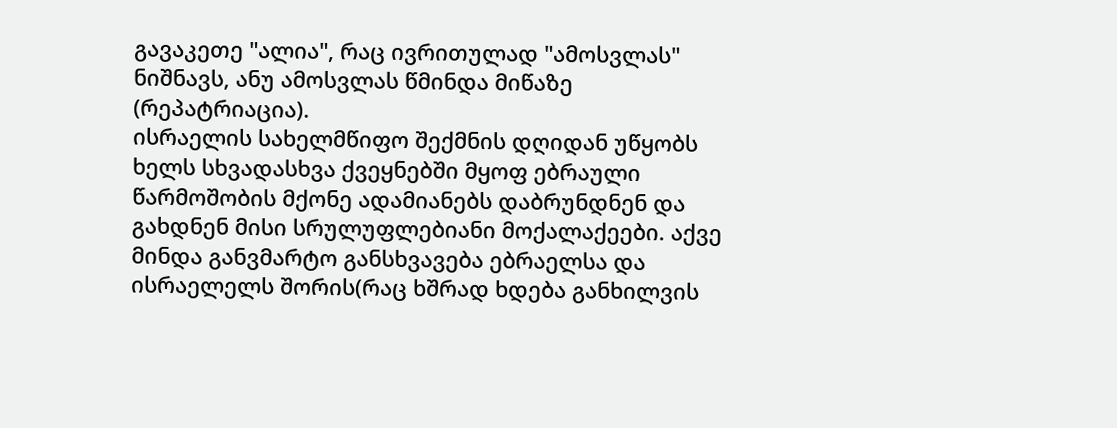გავაკეთე "ალია", რაც ივრითულად "ამოსვლას" ნიშნავს, ანუ ამოსვლას წმინდა მიწაზე (რეპატრიაცია).
ისრაელის სახელმწიფო შექმნის დღიდან უწყობს ხელს სხვადასხვა ქვეყნებში მყოფ ებრაული წარმოშობის მქონე ადამიანებს დაბრუნდნენ და გახდნენ მისი სრულუფლებიანი მოქალაქეები. აქვე მინდა განვმარტო განსხვავება ებრაელსა და ისრაელელს შორის(რაც ხშრად ხდება განხილვის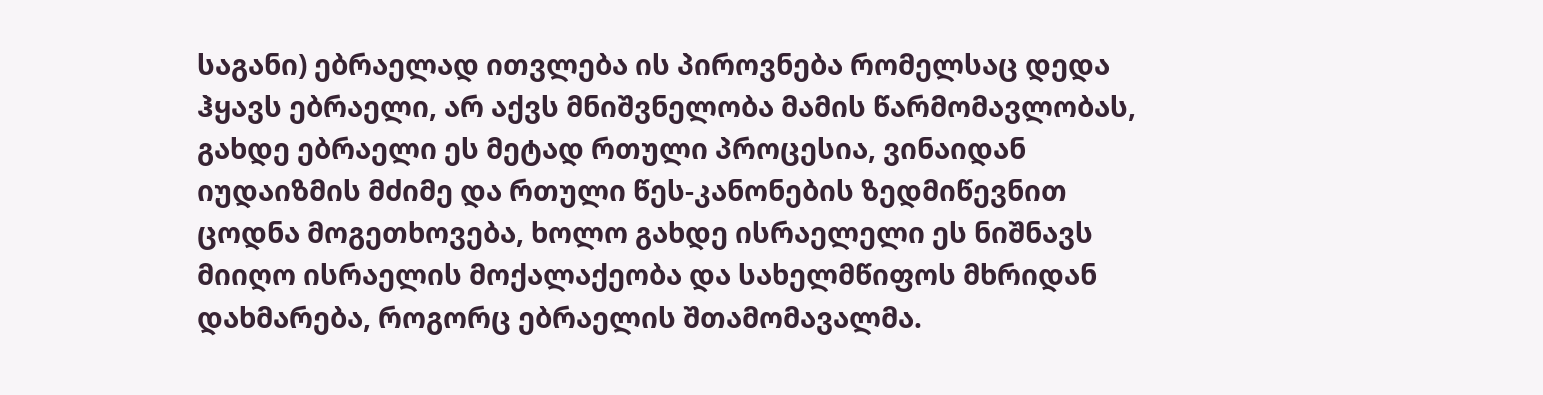საგანი) ებრაელად ითვლება ის პიროვნება რომელსაც დედა ჰყავს ებრაელი, არ აქვს მნიშვნელობა მამის წარმომავლობას, გახდე ებრაელი ეს მეტად რთული პროცესია, ვინაიდან იუდაიზმის მძიმე და რთული წეს-კანონების ზედმიწევნით ცოდნა მოგეთხოვება, ხოლო გახდე ისრაელელი ეს ნიშნავს მიიღო ისრაელის მოქალაქეობა და სახელმწიფოს მხრიდან დახმარება, როგორც ებრაელის შთამომავალმა.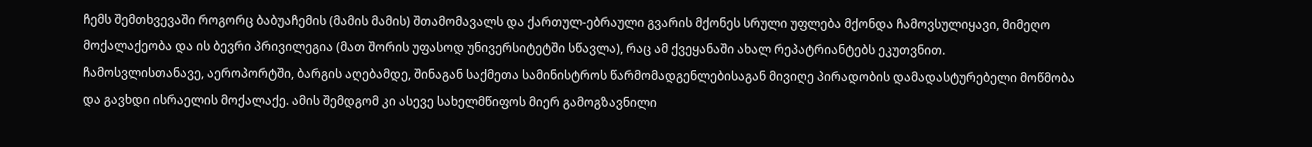ჩემს შემთხვევაში როგორც ბაბუაჩემის (მამის მამის) შთამომავალს და ქართულ-ებრაული გვარის მქონეს სრული უფლება მქონდა ჩამოვსულიყავი, მიმეღო მოქალაქეობა და ის ბევრი პრივილეგია (მათ შორის უფასოდ უნივერსიტეტში სწავლა), რაც ამ ქვეყანაში ახალ რეპატრიანტებს ეკუთვნით.
ჩამოსვლისთანავე, აეროპორტში, ბარგის აღებამდე, შინაგან საქმეთა სამინისტროს წარმომადგენლებისაგან მივიღე პირადობის დამადასტურებელი მოწმობა და გავხდი ისრაელის მოქალაქე. ამის შემდგომ კი ასევე სახელმწიფოს მიერ გამოგზავნილი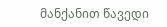მანქანით წავედი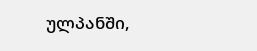ულპანში,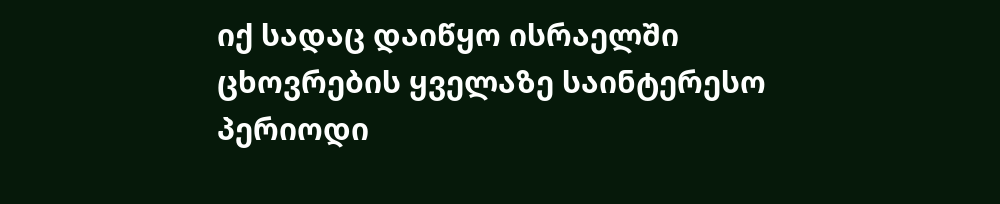იქ სადაც დაიწყო ისრაელში ცხოვრების ყველაზე საინტერესო პერიოდი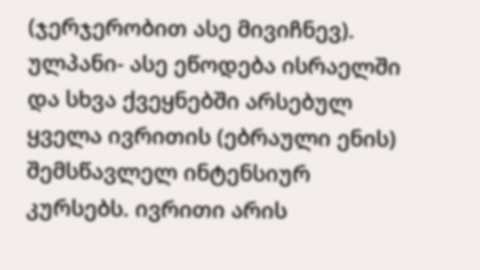(ჯერჯერობით ასე მივიჩნევ).
ულპანი- ასე ეწოდება ისრაელში და სხვა ქვეყნებში არსებულ ყველა ივრითის (ებრაული ენის) შემსწავლელ ინტენსიურ კურსებს. ივრითი არის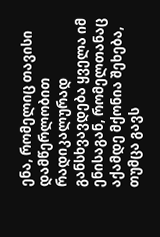ენა, რომელიც თავისი დამწერლობით რადიკალურად განსხვავდება ყველა იმ ენისაგან, რომელთანაც აქამდე მქონია შეხება, თუმცა გავს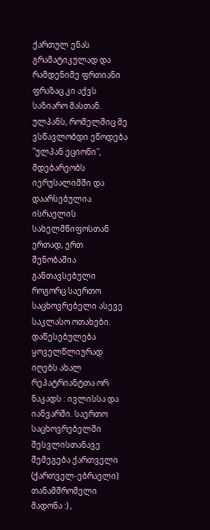ქართულ ენას გრამატიკულად და რამდენიმე ფრთიანი ფრაზაც კი აქვს საზიარო მასთან.
ულპანს, რომელშიც მე ვსწავლობდი ეწოდება "ულპან ეციონი", მდებარეობს იერუსალიმში და დაარსებულია ისრაელის სახელმწიფოსთან ერთად, ერთ შენობაშია განთავსებული როგორც საერთო საცხოვრებელი ასევე საკლასო ოთახები. დაწესებულება ყოველწლიურად იღებს ახალ რეპატრიანტთა ორ ნაკადს : ივლისსა და იანვარში. საერთო საცხოვრებელში შესვლისთანავე შემეგება ქართველი (ქართველ-ებრაელი) თანამშრომელი მადონა :) ,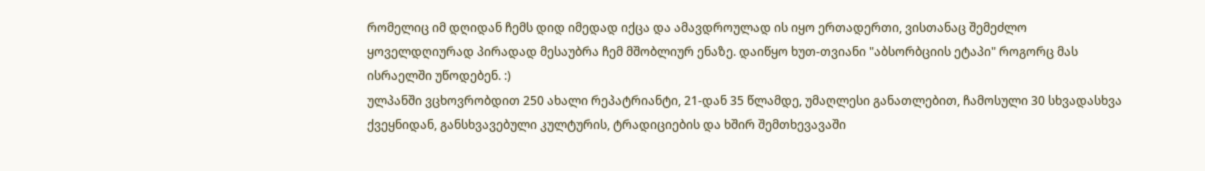რომელიც იმ დღიდან ჩემს დიდ იმედად იქცა და ამავდროულად ის იყო ერთადერთი, ვისთანაც შემეძლო ყოველდღიურად პირადად მესაუბრა ჩემ მშობლიურ ენაზე. დაიწყო ხუთ-თვიანი "აბსორბციის ეტაპი" როგორც მას ისრაელში უწოდებენ. :)
ულპანში ვცხოვრობდით 250 ახალი რეპატრიანტი, 21-დან 35 წლამდე, უმაღლესი განათლებით, ჩამოსული 30 სხვადასხვა ქვეყნიდან, განსხვავებული კულტურის, ტრადიციების და ხშირ შემთხევავაში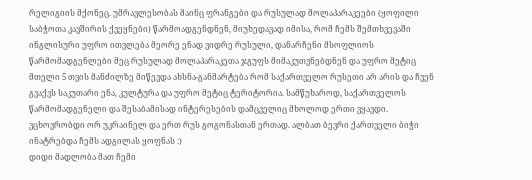რელიგიის მქონეც. უმრავლესობას მაინც ფრანგები და რუსულად მოლაპარაკეები (ყოფილი საბჭოთა კავშირის ქვეყნები) წარმოადგენდნენ, მიუხედავად იმისა, რომ ჩემს შემთხვევაში ინგლისური უფრო ითვლება მეორე ენად ვიდრე რუსული, დანარჩენი მსოფლიოს წარმომადგენლები მეც რუსულად მოლაპარაკეთა ჯგუფს მიმაკუთვნებდნენ და უფრო მეტიც მთელი 5 თვის მანძილზე მიწევდა ახსნა-განმარტება რომ საქართველო რუსეთი არ არის და ჩვენ გვაქვს საკუთარი ენა, კულტურა და უფრო მეტიც ტერიტორია. სამწუხაროდ, საქართველოს წარმომადგენელი და შესაბამისად ინტერესების დამცველიც მხოლოდ ერთი ვყავდი. ვცხოვრობდი ორ უკრაინელ და ერთ რუს გოგონასთან ერთად. ალბათ ბევრი ქართველი ბიჭი ინატრებდა ჩემს ადგილას ყოფნას :)
დიდი მადლობა მათ ჩემი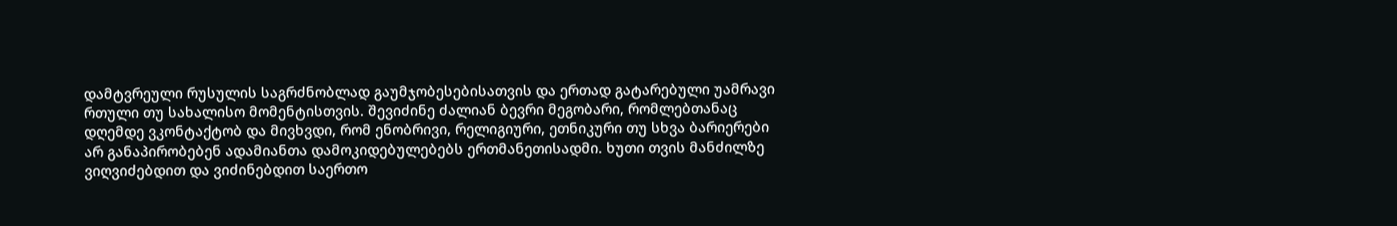დამტვრეული რუსულის საგრძნობლად გაუმჯობესებისათვის და ერთად გატარებული უამრავი რთული თუ სახალისო მომენტისთვის. შევიძინე ძალიან ბევრი მეგობარი, რომლებთანაც დღემდე ვკონტაქტობ და მივხვდი, რომ ენობრივი, რელიგიური, ეთნიკური თუ სხვა ბარიერები არ განაპირობებენ ადამიანთა დამოკიდებულებებს ერთმანეთისადმი. ხუთი თვის მანძილზე ვიღვიძებდით და ვიძინებდით საერთო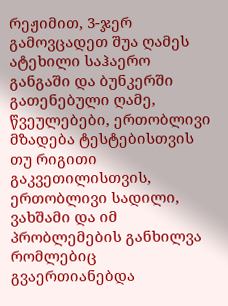რეჟიმით, 3-ჯერ გამოვცადეთ შუა ღამეს ატეხილი საჰაერო განგაში და ბუნკერში გათენებული ღამე, წვეულებები, ერთობლივი მზადება ტესტებისთვის თუ რიგითი გაკვეთილისთვის, ერთობლივი სადილი, ვახშამი და იმ პრობლემების განხილვა რომლებიც გვაერთიანებდა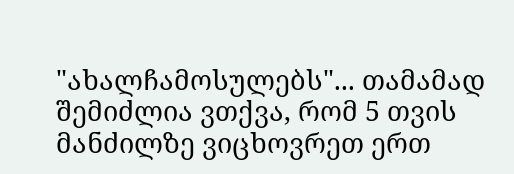"ახალჩამოსულებს"... თამამად შემიძლია ვთქვა, რომ 5 თვის მანძილზე ვიცხოვრეთ ერთ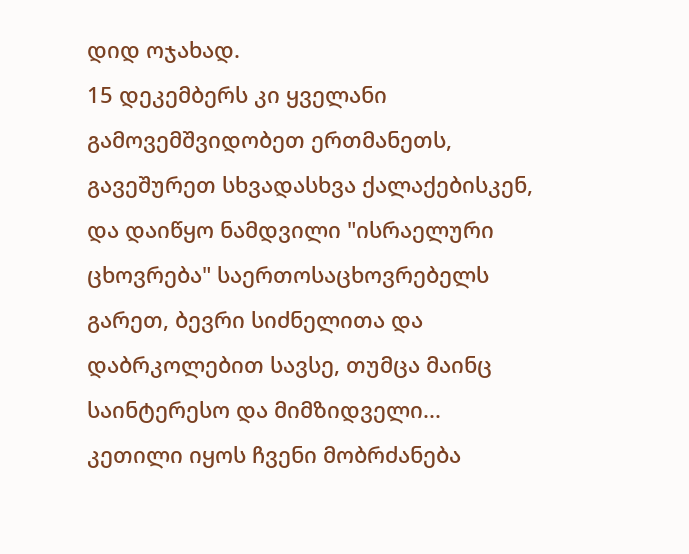დიდ ოჯახად.
15 დეკემბერს კი ყველანი გამოვემშვიდობეთ ერთმანეთს, გავეშურეთ სხვადასხვა ქალაქებისკენ, და დაიწყო ნამდვილი "ისრაელური ცხოვრება" საერთოსაცხოვრებელს გარეთ, ბევრი სიძნელითა და დაბრკოლებით სავსე, თუმცა მაინც საინტერესო და მიმზიდველი... კეთილი იყოს ჩვენი მობრძანება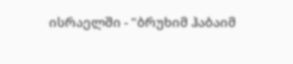ისრაელში - "ბრუხიმ ჰაბაიმ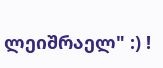ლეიშრაელ" :) !